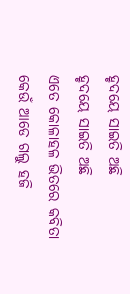ହୃଦୟେ ସାଇତି ଅଛି
ହୃଦୟେ ସାଇତି ଅଛି
ଏତେ କୋଳାହଳ ଭିତରେ କବିତା
କେଉଁ ଆଡେ ଗଲୁ ହଜି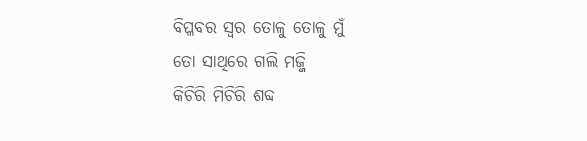ବିପ୍ଳବର ସ୍ୱର ତୋଳୁ ତୋଳୁ ମୁଁ
ତୋ ସାଥିରେ ଗଲି ମଜ୍ଜି
କିଚିରି ମିଚିରି ଶବ୍ଦ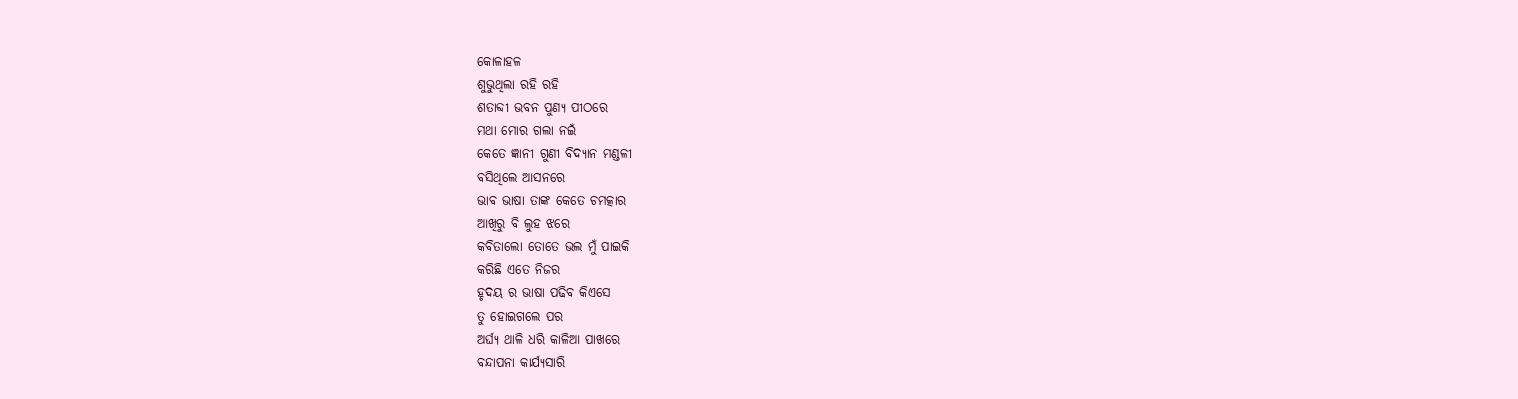କୋଳାହଳ
ଶୁଭୁଥିଲା ରହି ରହି
ଶତାବ୍ଦୀ ଭବନ ପୁଣ୍ୟ ପୀଠରେ
ମଥା ମୋର ଗଲା ନଇଁ
କେତେ ଜ୍ଞାନୀ ଗୁଣୀ ବିଦ୍ୟାନ ମଣ୍ଡଳୀ
ବସିଥିଲେ ଆସନରେ
ଭାବ ଭାଷା ତାଙ୍କ କେତେ ଚମତ୍କାର
ଆଖିରୁ ବି ଲୁହ ଝରେ
କବିତାଲୋ ତୋତେ ଭଲ ମୁଁ ପାଇକି
କରିଛି ଏତେ ନିଜର
ହୃଦୟ ର ଭାଷା ପଢିବ କିଏସେ
ତୁ ହୋଇଗଲେ ପର
ଅର୍ଘ୍ୟ ଥାଳି ଧରି କାଳିଆ ପାଖରେ
ବନ୍ଦାପନା କାର୍ଯ୍ୟସାରି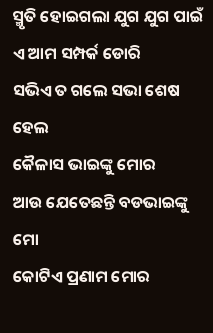ସ୍ମୃତି ହୋଇଗଲା ଯୁଗ ଯୁଗ ପାଇଁ
ଏ ଆମ ସମ୍ପର୍କ ଡୋରି
ସଭିଏ ତ ଗଲେ ସଭା ଶେଷ ହେଲ
କୈଳାସ ଭାଇଙ୍କୁ ମୋର
ଆଉ ଯେତେଛନ୍ତି ବଡଭାଇଙ୍କୁ ମୋ
କୋଟିଏ ପ୍ରଣାମ ମୋର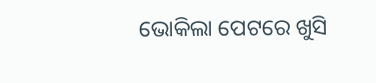ଭୋକିଲା ପେଟରେ ଖୁସି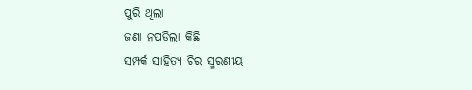ପୁରି ଥିଲା
ଜଣା ନପଡିଲା କିଛି
ସମ୍ପର୍କ ସାହିତ୍ୟ ଚିର ସ୍ମରଣୀୟ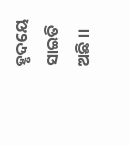ହୃଦୟେ ସାଇତି ଅଛି ।।